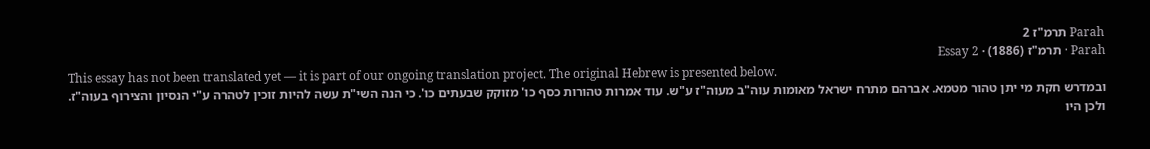Parah תרמ"ז 2
Parah · תרמ"ז (1886) · Essay 2
This essay has not been translated yet — it is part of our ongoing translation project. The original Hebrew is presented below.
ובמדרש חקת מי יתן טהור מטמא. אברהם מתרח ישראל מאומות עוה"ב מעוה"ז ע"ש. עוד אמרות טהורות כסף כו' מזוקק שבעתים כו'. כי הנה השי"ת עשה להיות זוכין לטהרה ע"י הנסיון והצירוף בעוה"ז. ולכן היו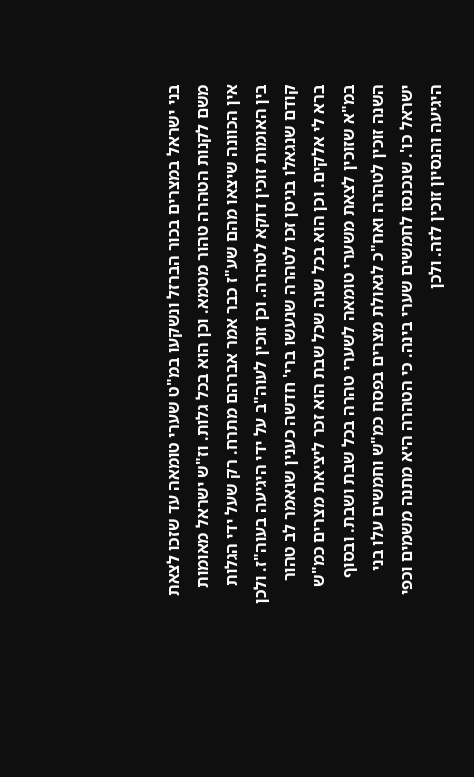בני ישראל במצרים בכור הברזל ונשקעו במ"ט שערי טומאה עד שזכו לצאת משם לקנות הטהרה טהור מטמא. וכן הוא בכל גלות. וז"ש ישראל מאומות אין הכוונה שיצאו מהם שע"ז כבר אמר אברהם מתרח. רק שעל ידי הגלות בין האומות זוכין דוקא לטהרה. וכן זוכין לעוה"ב על ידי היגיעה בעוה"ז. ולכן קודם שנגאלו בניסן זכו לטהרה שנעשו ברי' חדשה כענין שנאמר לב טהור ברא לי אלקים. וכן הוא בכל שנה שכל שבת הוא זכר ליציאת מצרים כמ"ש במ"א שזוכין לצאת משערי טומאה לשערי טהרה בכל שבת ושבת. ובסוף השנה זוכין לטהרה ואח"כ לגאולת מצרים בפסח כמ"ש וחמשים עלו בני ישראל כו'. שנכנסו לחמשים שערי בינה. כי הטהרה היא מתנה משמים וכפי היגיעה והנסיון זוכין לזה. ולכן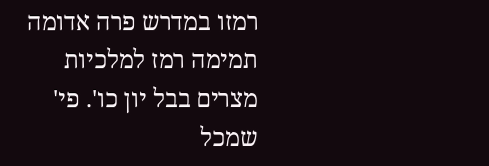רמזו במדרש פרה אדומה תמימה רמז למלכיות מצרים בבל יון כו'. פי' שמכל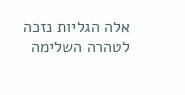אלה הגליות נזכה לטהרה השלימה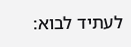לעתיד לבוא: